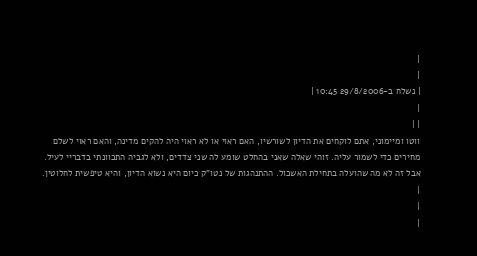|
|
| נשלח ב-29/8/2006 10:45 |
|
| |
ווטו ומיימוני, אתם לוקחים את הדיון לשורשיו, האם ראוי או לא ראוי היה להקים מדינה, והאם ראוי לשלם מחירים כדי לשמור עליה. זוהי שאלה שאני בהחלט שומע לה שני צדדים, ולא לגביה התכוונתי בדבריי לעיל. אבל זה לא מה שהועלה בתחילת האשכול. ההתנהגות של נטו"ק כיום היא נשוא הדיון, והיא טיפשית לחלוטין.
|
|
|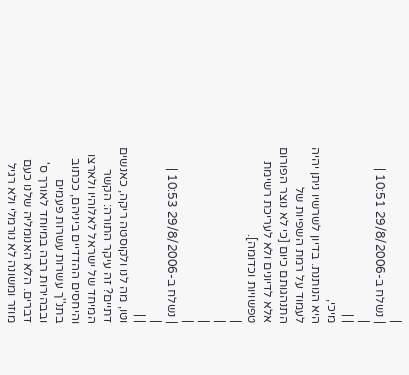|
| נשלח ב-29/8/2006 10:51 |
|
| |
מיכי,
היא הנותנת. בדיון לשרשיו ניתן יהיה לעמוד על רמת השפיות של התנהגותם כיום [כי לא נוצר הפורום אלא לדיונים ולא לעריכת רשימת טפשויות וכדומה].
|
|
|
|
| נשלח ב-29/8/2006 10:53 |
|
| |
וטו, מה לנו ולקוסטה ריקה, כאנשים דתיים? זה עיקר התורה: הקשר המיחד של ישראל לאלוהיו ולארצו והיחסים ההדדיים ביניהם, ככתוב בתנ''ך עשרות עשרות פעמים ובבהירות רבה במיוחד לאורך ס' דברים. הלא האנומליה שלנו כעם מוזר ומשונה לא נורמלי ולא רגיל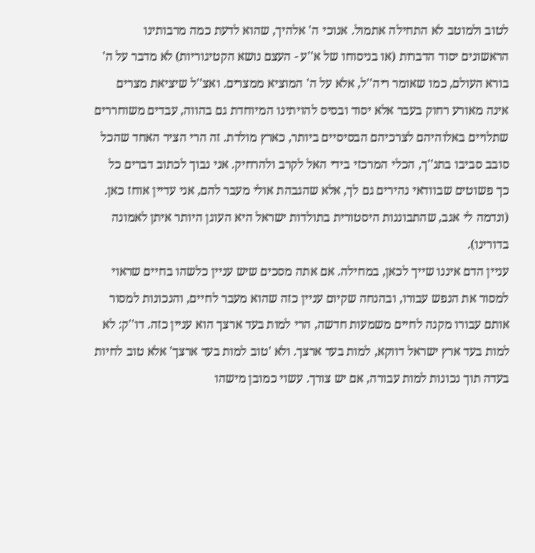לטוב ולמוטב לא התחילה אתמול. אנוכי ה' אלהיך, שהוא לדעת כמה מרבותינו הראשונים יסוד הדברות (או בניסוחו של א''ע - העצם נושא הקטיגוריות) לא מדבר על ה' בורא העולם, כמו שאומר ריה''ל, אלא על ה' המוציא ממצרים. ואצ''ל שיציאת מצרים אינה מאורע רחוק בעבר אלא יסוד ובסיס להויתינו המיוחדת גם בהווה, עבדים משוחררים שתלויים באלוהיהם לצרכיהם הבסיסיים ביותר, כארץ מולדת. זה הרי הציר האחד שהכל סובב סביבו בתנ''ך, הכלי המרכזי בידי האל לקרב ולהרחיק. אני נבוך לכתוב דברים כל כך פשוטים שבוודאי נהירים גם לך, אלא שהגבהת אולי מעבר להם, אני עדיין אוחז כאן. (ונדמה לי אגב, שהתבוננות היסטורית בתולדות ישראל היא העוגן היותר איתן לאמונה בדורינו).
עניין הדם איננו שייך לכאן, במחילה. אם אתה מסכים שיש עניין כלשהו בחיים שראוי למסור את הנפש עבורו, ובהנחה שקיום עניין כזה שהוא מעבר לחיים, והנכונות למסור אותם עבורו מקנה לחיים משמעות חדשה, הרי למות בעד ארצך הוא עניין כזה. דו''ק: לא למות בעד ארץ ישראל דווקא, למות בעד ארצך. ולא 'טוב למות בעד ארצך' אלא טוב לחיות בעדה תוך נכונות למות עבורה, אם יש צורך. עשוי כמובן מישהו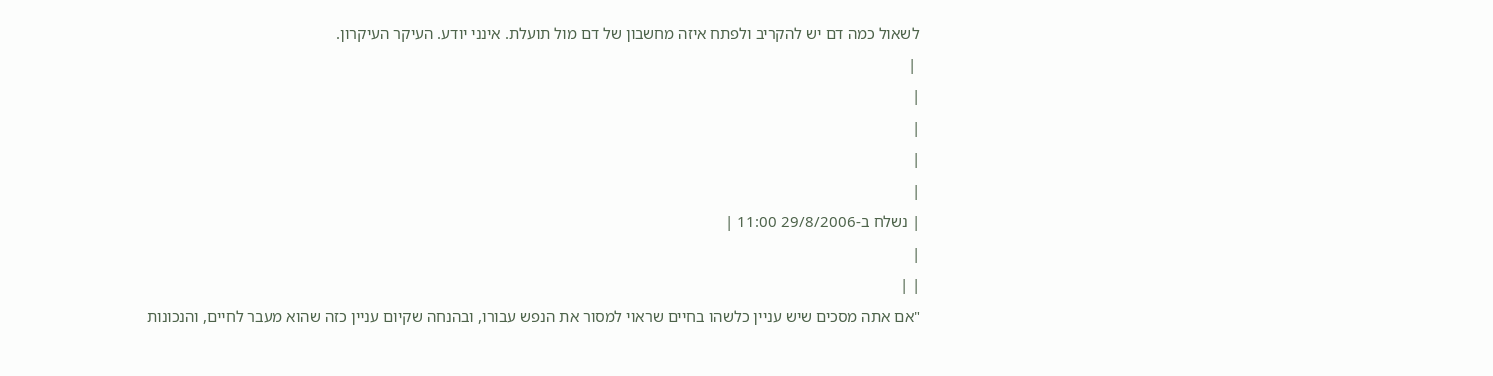לשאול כמה דם יש להקריב ולפתח איזה מחשבון של דם מול תועלת. אינני יודע. העיקר העיקרון.
 |
|
|
|
|
| נשלח ב-29/8/2006 11:00 |
|
| |
"אם אתה מסכים שיש עניין כלשהו בחיים שראוי למסור את הנפש עבורו, ובהנחה שקיום עניין כזה שהוא מעבר לחיים, והנכונות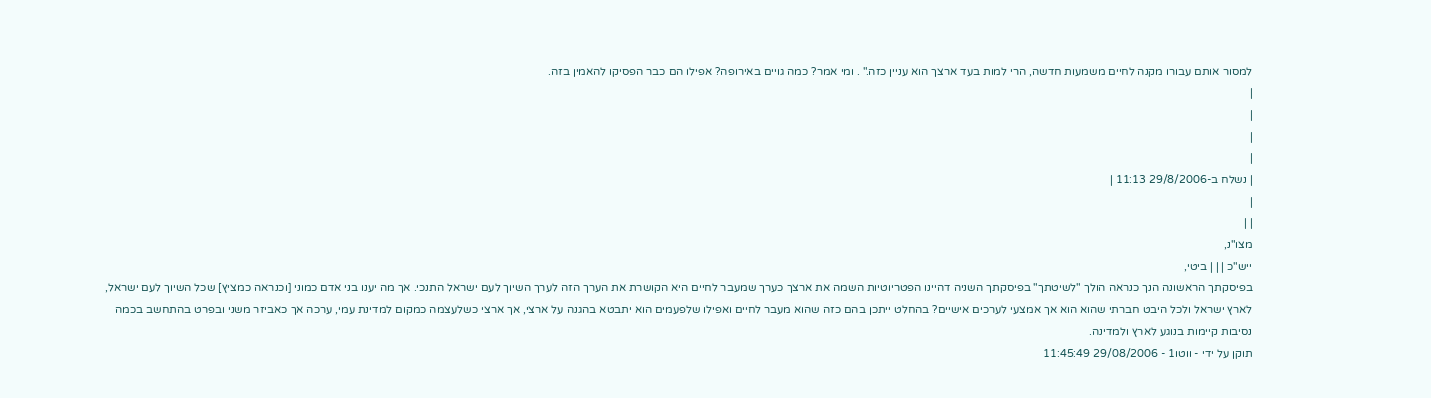למסור אותם עבורו מקנה לחיים משמעות חדשה, הרי למות בעד ארצך הוא עניין כזה." . ומי אמר? כמה גויים באירופה? אפילו הם כבר הפסיקו להאמין בזה.
|
|
|
|
| נשלח ב-29/8/2006 11:13 |
|
| |
מצו"נ,
ייש"כ | | | ביטי,
בפיסקתך הראשונה הנך כנראה הולך "לשיטתך" בפיסקתך השניה דהיינו הפטריוטיות השמה את ארצך כערך שמעבר לחיים היא הקושרת את הערך הזה לערך השיוך לעם ישראל התנכי. אך מה יענו בני אדם כמוני [וכנראה כמציץ] שכל השיוך לעם ישראל, לארץ ישראל ולכל היבט חברתי שהוא הוא אך אמצעי לערכים אישיים? בהחלט ייתכן בהם כזה שהוא מעבר לחיים ואפילו שלפעמים הוא יתבטא בהגנה על ארצי, אך ארצי כשלעצמה כמקום למדינת עמי, ערכה אך כאביזר משני ובפרט בהתחשב בכמה נסיבות קיימות בנוגע לארץ ולמדינה.
תוקן על ידי - ווטו1 - 29/08/2006 11:45:49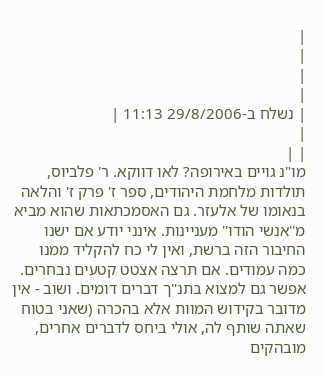|
|
|
|
| נשלח ב-29/8/2006 11:13 |
|
| |
מו"נ גויים באירופה? לאו דווקא. ר' פלביוס, תולדות מלחמת היהודים, ספר ז' פרק ז' והלאה בנאומו של אלעזר. גם האסמכתאות שהוא מביא מ''אנשי הודו'' מעניינות. אינני יודע אם ישנו החיבור הזה ברשת, ואין לי כח להקליד ממנו כמה עמודים. אם תרצה אצטט קטעים נבחרים. אפשר גם למצוא בתנ''ך דברים דומים. ושוב - אין מדובר בקידוש המוות אלא בהכרה (שאני בטוח שאתה שותף לה, אולי ביחס לדברים אחרים, מובהקים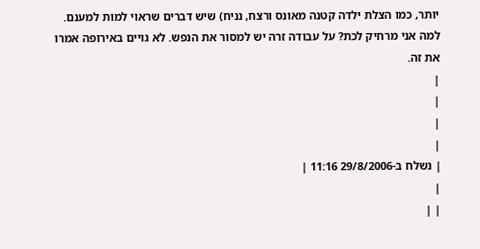יותר, כמו הצלת ילדה קטנה מאונס ורצח, נניח) שיש דברים שראוי למות למענם. למה אני מרחיק לכת? על עבודה זרה יש למסור את הנפש. לא גויים באירופה אמרו את זה.
|
|
|
|
| נשלח ב-29/8/2006 11:16 |
|
| |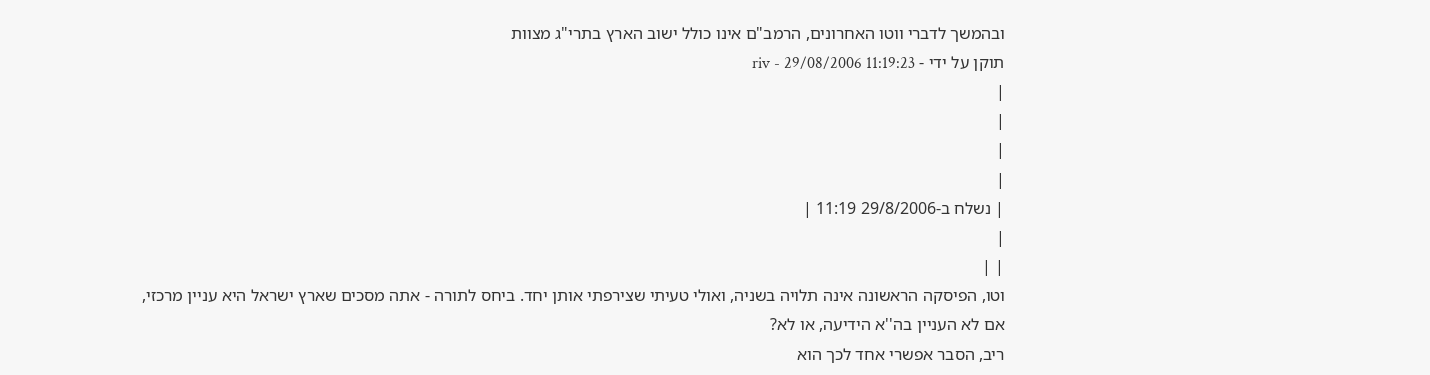ובהמשך לדברי ווטו האחרונים, הרמב"ם אינו כולל ישוב הארץ בתרי"ג מצוות
תוקן על ידי - riv - 29/08/2006 11:19:23
|
|
|
|
| נשלח ב-29/8/2006 11:19 |
|
| |
וטו, הפיסקה הראשונה אינה תלויה בשניה, ואולי טעיתי שצירפתי אותן יחד. ביחס לתורה - אתה מסכים שארץ ישראל היא עניין מרכזי, אם לא העניין בה''א הידיעה, או לא?
ריב, הסבר אפשרי אחד לכך הוא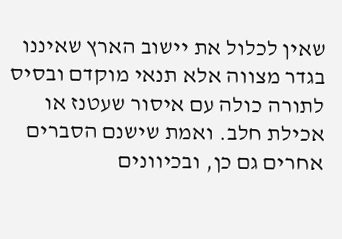שאין לכלול את יישוב הארץ שאיננו בגדר מצווה אלא תנאי מוקדם ובסיס לתורה כולה עם איסור שעטנז או אכילת חלב. ואמת שישנם הסברים אחרים גם כן, ובכיוונים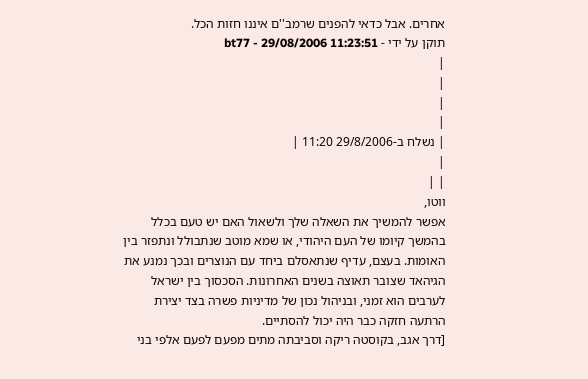אחרים. אבל כדאי להפנים שרמב''ם איננו חזות הכל.
תוקן על ידי - bt77 - 29/08/2006 11:23:51
|
|
|
|
| נשלח ב-29/8/2006 11:20 |
|
| |
ווטו,
אפשר להמשיך את השאלה שלך ולשאול האם יש טעם בכלל בהמשך קיומו של העם היהודי, או שמא מוטב שנתבולל ונתפזר בין האומות. בעצם, עדיף שנתאסלם ביחד עם הנוצרים ובכך נמנע את הגיהאד שצובר תאוצה בשנים האחרונות. הסכסוך בין ישראל לערבים הוא זמני, ובניהול נכון של מדיניות פשרה בצד יצירת הרתעה חזקה כבר היה יכול להסתיים.
[דרך אגב, בקוסטה ריקה וסביבתה מתים מפעם לפעם אלפי בני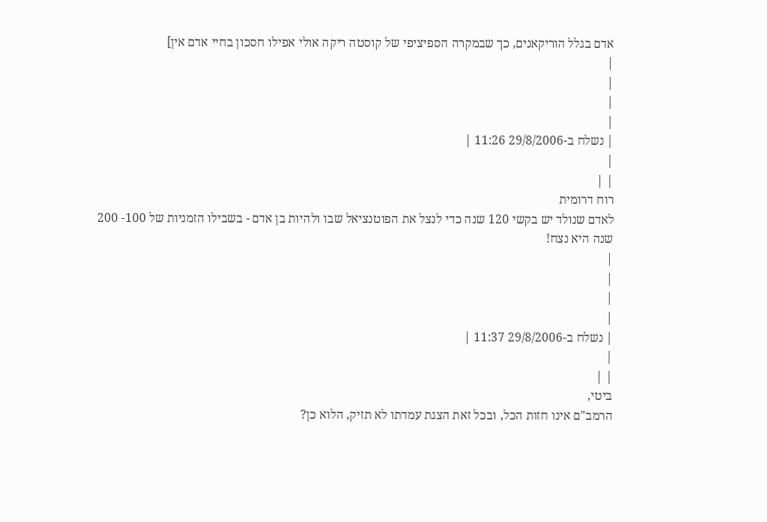אדם בגלל הוריקאנים, כך שבמקרה הספיציפי של קוסטה ריקה אולי אפילו חסכון בחיי אדם אין]
|
|
|
|
| נשלח ב-29/8/2006 11:26 |
|
| |
רוח דרומית
לאדם שנולד יש בקשי 120 שנה כדי לנצל את הפוטנציאל שבו ולהיות בן אדם - בשבילו הזמניות של 100- 200 שנה היא נצח!
|
|
|
|
| נשלח ב-29/8/2006 11:37 |
|
| |
ביטי,
הרמב"ם אינו חזות הכל, ובכל זאת הצגת עמדתו לא תזיק, הלוא כן?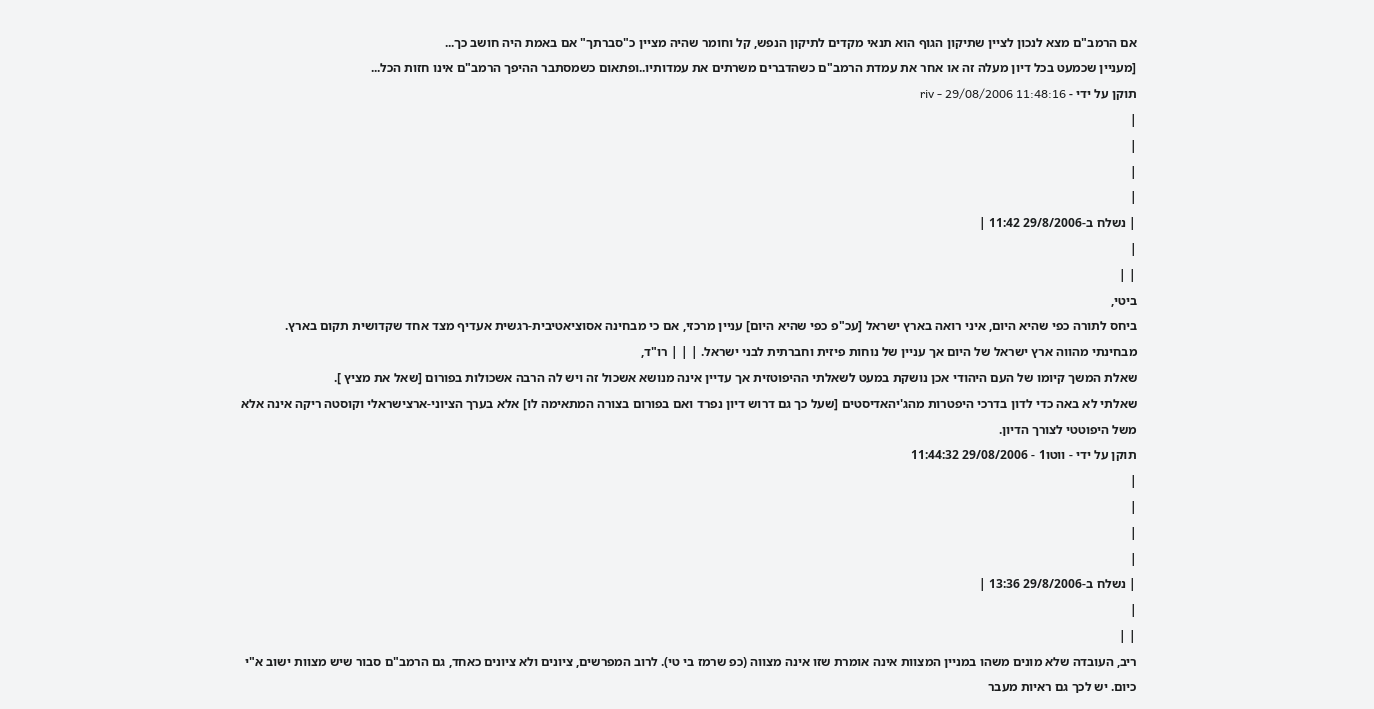אם הרמב"ם מצא לנכון לציין שתיקון הגוף הוא תנאי מקדים לתיקון הנפש, קל וחומר שהיה מציין כ"סברתך" אם באמת היה חושב כך...
[מעניין שכמעט בכל דיון מעלה זה או אחר את עמדת הרמב"ם כשהדברים משרתים את עמדותיו..ופתאום כשמסתבר ההיפך הרמב"ם אינו חזות הכל...
תוקן על ידי - riv - 29/08/2006 11:48:16
|
|
|
|
| נשלח ב-29/8/2006 11:42 |
|
| |
ביטי,
ביחס לתורה כפי שהיא היום, איני רואה בארץ ישראל [עכ"פ כפי שהיא היום] עניין מרכזי, אם כי מבחינה אסוציאטיבית-רגשית אעדיף מצד אחד שקדושית תקום בארץ. מבחינתי מהווה ארץ ישראל של היום אך עניין של נוחות פיזית וחברתית לבני ישראל. | | | רו"ד,
שאלת המשך קיומו של העם היהודי אכן נושקת במעט לשאלתי ההיפוטזית אך עדיין אינה מנושא אשכול זה ויש לה הרבה אשכולות בפורום [שאל את מציץ ].
שאלתי לא באה כדי לדון בדרכי היפטרות מהג'יהאדיסטים [שעל כך גם דרוש דיון נפרד ואם בפורום בצורה המתאימה לו] אלא בערך הציוני-ארצישראלי וקוסטה ריקה אינה אלא משל היפוטטי לצורך הדיון.
תוקן על ידי - ווטו1 - 29/08/2006 11:44:32
|
|
|
|
| נשלח ב-29/8/2006 13:36 |
|
| |
ריב, העובדה שלא מונים משהו במניין המצוות אינה אומרת שזו אינה מצווה (כפ שרמז בי טי). לרוב המפרשים, ציונים ולא ציונים כאחד, גם הרמב"ם סבור שיש מצוות ישוב א"י כיום. יש לכך גם ראיות מעבר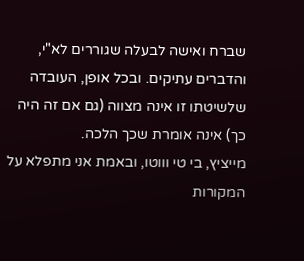שברח ואישה לבעלה שגוררים לא"י, והדברים עתיקים. ובכל אופן, העובדה שלשיטתו זו אינה מצווה (גם אם זה היה כך) אינה אומרת שכך הלכה.
מייציץ, בי טי וווטו, ובאמת אני מתפלא על המקורות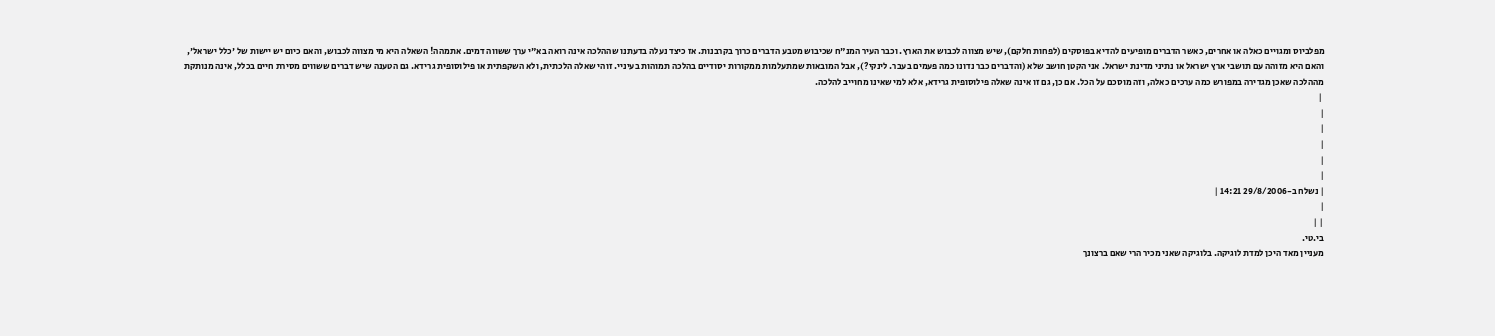מפלביוס ומגויים כאלה או אחרים, כאשר הדברים מופיעים להדיא בפוסקים (לפחות חלקם), שיש מצווה לכבוש את הארץ. וכבר העיר המנ"ח שכיבוש מטבע הדברים כרוך בקרבנות. אז כיצד נעלה בדעתנו שההלכה אינה רואה בא"י ערך ששווה דמים. אתמהה! השאלה היא מי מצווה לכבוש, והאם כיום יש יישות של 'כלל ישראל', והאם היא מזוהה עם תושבי ארץ ישראל או נתיני מדינת ישראל. אני הקטן חושב שלא (והדברים כבר נדונו כמה פעמים בעבר. לינקי?), אבל המובאות שמתעלמות ממקורות יסודיים בהלכה תמוהות בעיניי. זוהי שאלה הלכתית, ולא השקפתית או פילוסופית גרידא. גם הטענה שיש דברים ששווים מסירת חיים בכלל, אינה מנותקת מההלכה שאכן מגדירה במפורש כמה ערכים כאלה, וזה מוסכם על הכל. אם כן, גם זו אינה שאלה פילוסופית גרידא, אלא למי שאינו מחוייב להלכה.
 |
|
|
|
|
|
| נשלח ב-29/8/2006 14:21 |
|
| |
בי.טי.
מעניין מאד היכן למדת לוגיקה. בלוגיקה שאני מכיר הרי שאם ברצונך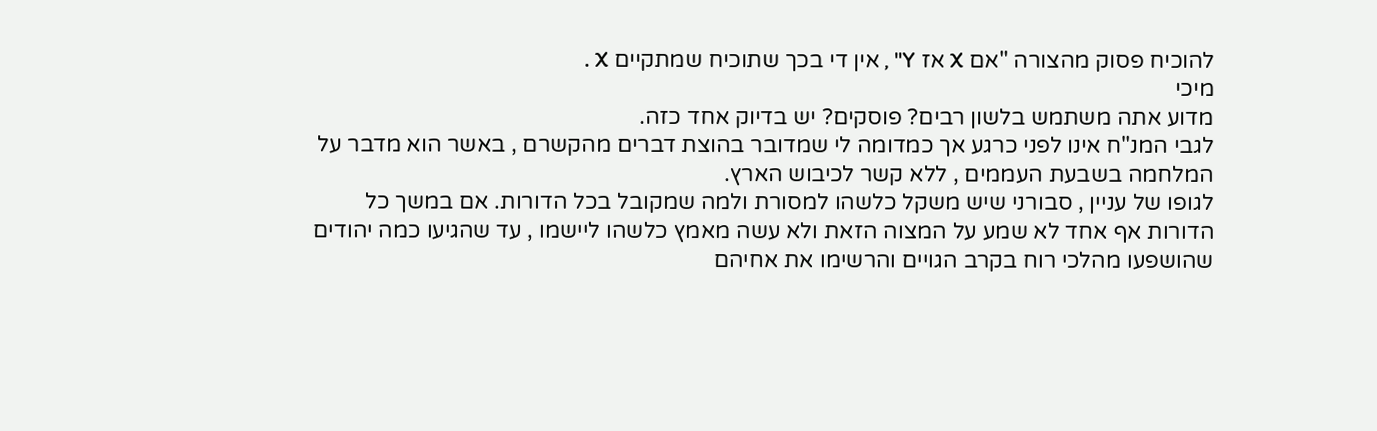להוכיח פסוק מהצורה "אם X אז Y" , אין די בכך שתוכיח שמתקיים X .
מיכי
מדוע אתה משתמש בלשון רבים? פוסקים? יש בדיוק אחד כזה.
לגבי המנ"ח אינו לפני כרגע אך כמדומה לי שמדובר בהוצת דברים מהקשרם , באשר הוא מדבר על המלחמה בשבעת העממים , ללא קשר לכיבוש הארץ.
לגופו של עניין , סבורני שיש משקל כלשהו למסורת ולמה שמקובל בכל הדורות. אם במשך כל הדורות אף אחד לא שמע על המצוה הזאת ולא עשה מאמץ כלשהו ליישמו , עד שהגיעו כמה יהודים שהושפעו מהלכי רוח בקרב הגויים והרשימו את אחיהם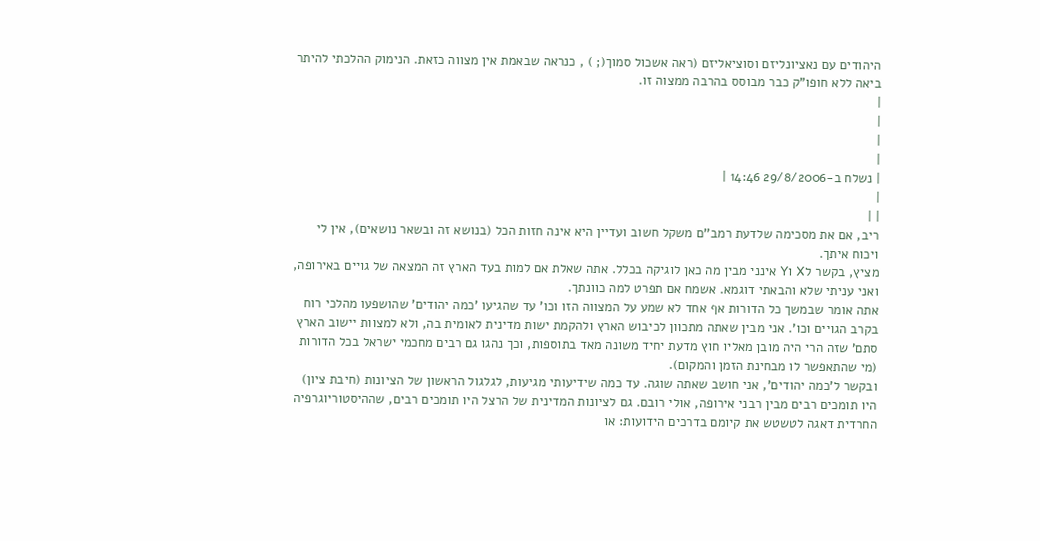היהודים עם נאציונליזם וסוציאליזם (ראה אשכול סמוך(; ) , כנראה שבאמת אין מצווה כזאת. הנימוק ההלכתי להיתר ביאה ללא חופו"ק כבר מבוסס בהרבה ממצוה זו.
|
|
|
|
| נשלח ב-29/8/2006 14:46 |
|
| |
ריב, אם את מסכימה שלדעת רמב''ם משקל חשוב ועדיין היא אינה חזות הכל (בנושא זה ובשאר נושאים), אין לי ויכוח איתך.
מציץ, בקשר לX וY אינני מבין מה כאן לוגיקה בכלל. אתה שאלת אם למות בעד הארץ זה המצאה של גויים באירופה, ואני עניתי שלא והבאתי דוגמא. אשמח אם תפרט למה כוונתך.
אתה אומר שבמשך כל הדורות אף אחד לא שמע על המצווה הזו וכו' עד שהגיעו 'כמה יהודים' שהושפעו מהלכי רוח בקרב הגויים וכו'. אני מבין שאתה מתכוון לכיבוש הארץ ולהקמת ישות מדינית לאומית בה, ולא למצוות יישוב הארץ סתם' שזה הרי היה מובן מאליו חוץ מדעת יחיד משונה מאד בתוספות, וכך נהגו גם רבים מחכמי ישראל בכל הדורות (מי שהתאפשר לו מבחינת הזמן והמקום).
ובקשר ל'כמה יהודים', אני חושב שאתה שוגה. עד כמה שידיעותי מגיעות, לגלגול הראשון של הציונות (חיבת ציון) היו תומכים רבים מבין רבני אירופה, אולי רובם. גם לציונות המדינית של הרצל היו תומכים רבים, שההיסטוריוגרפיה החרדית דאגה לטשטש את קיומם בדרכים הידועות: או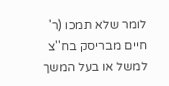לומר שלא תמכו (ר' חיים מבריסק בח''צ למשל או בעל המשך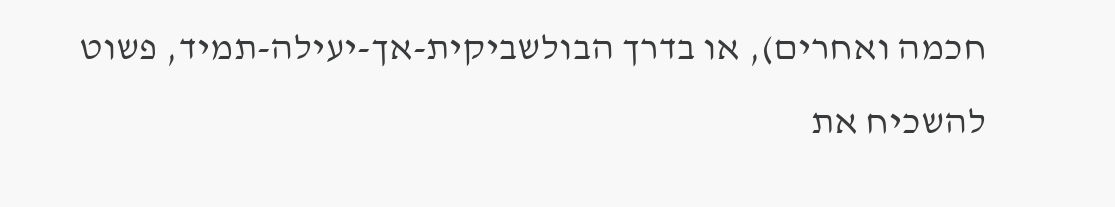חכמה ואחרים), או בדרך הבולשביקית-אך-יעילה-תמיד, פשוט להשכיח את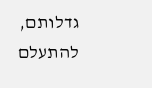גדלותם, להתעלם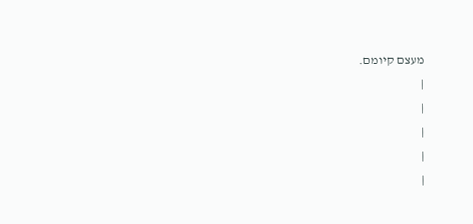מעצם קיומם.
|
|
|
|
|